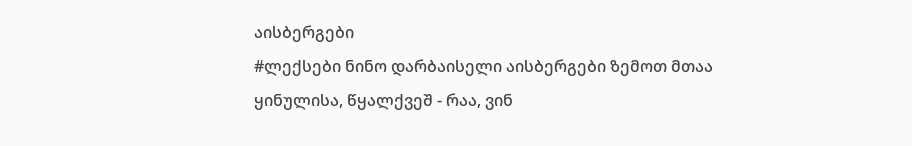აისბერგები
#ლექსები ნინო დარბაისელი აისბერგები ზემოთ მთაა ყინულისა, წყალქვეშ - რაა, ვინ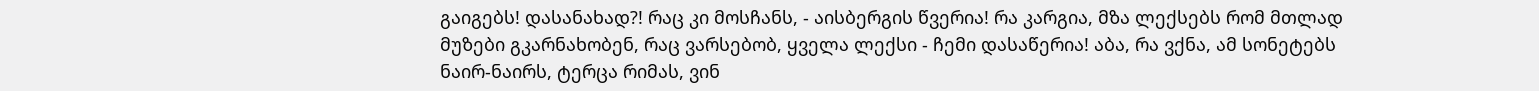გაიგებს! დასანახად?! რაც კი მოსჩანს, - აისბერგის წვერია! რა კარგია, მზა ლექსებს რომ მთლად მუზები გკარნახობენ, რაც ვარსებობ, ყველა ლექსი - ჩემი დასაწერია! აბა, რა ვქნა, ამ სონეტებს ნაირ-ნაირს, ტერცა რიმას, ვინ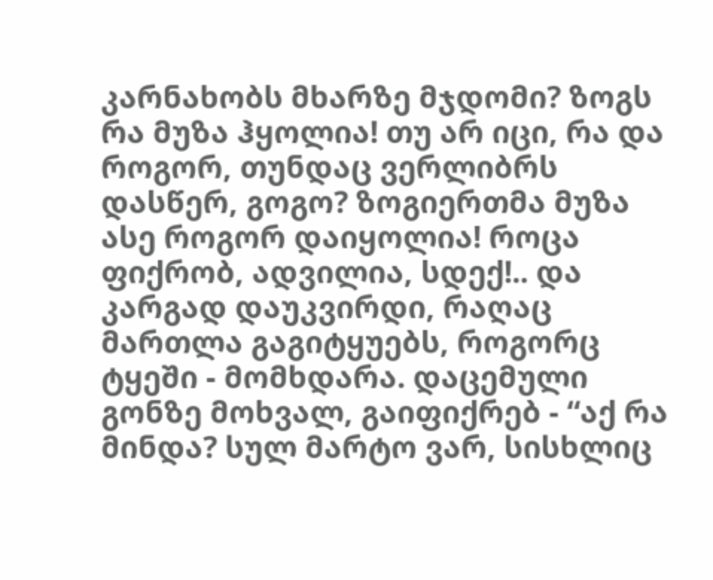კარნახობს მხარზე მჯდომი? ზოგს რა მუზა ჰყოლია! თუ არ იცი, რა და როგორ, თუნდაც ვერლიბრს დასწერ, გოგო? ზოგიერთმა მუზა ასე როგორ დაიყოლია! როცა ფიქრობ, ადვილია, სდექ!.. და კარგად დაუკვირდი, რაღაც მართლა გაგიტყუებს, როგორც ტყეში - მომხდარა. დაცემული გონზე მოხვალ, გაიფიქრებ - “აქ რა მინდა? სულ მარტო ვარ, სისხლიც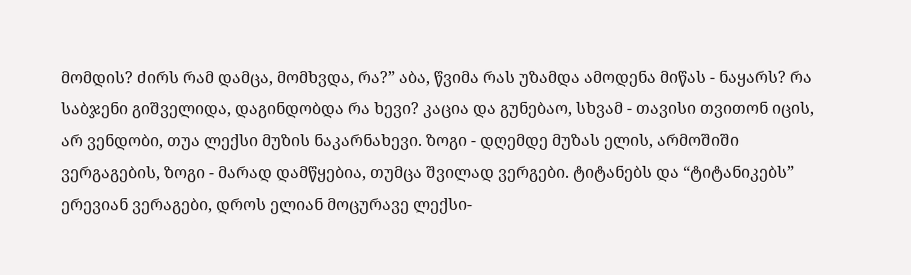მომდის? ძირს რამ დამცა, მომხვდა, რა?” აბა, წვიმა რას უზამდა ამოდენა მიწას - ნაყარს? რა საბჯენი გიშველიდა, დაგინდობდა რა ხევი? კაცია და გუნებაო, სხვამ - თავისი თვითონ იცის, არ ვენდობი, თუა ლექსი მუზის ნაკარნახევი. ზოგი - დღემდე მუზას ელის, არმოშიში ვერგაგების, ზოგი - მარად დამწყებია, თუმცა შვილად ვერგები. ტიტანებს და “ტიტანიკებს” ერევიან ვერაგები, დროს ელიან მოცურავე ლექსი-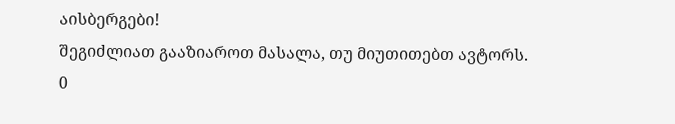აისბერგები!
შეგიძლიათ გააზიაროთ მასალა, თუ მიუთითებთ ავტორს.
0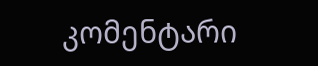კომენტარი